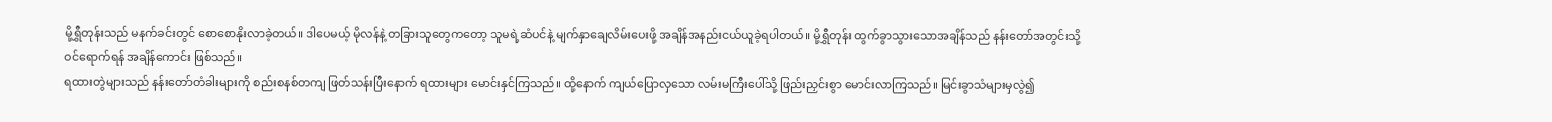မို့ရွှီတုန်းသည် မနက်ခင်းတွင် စောစောနိုးလာခဲ့တယ်။ ဒါပေမယ့် မိုလန်နဲ့ တခြားသူတွေကတော့ သူမရဲ့ဆံပင်နဲ့ မျက်နှာချေလိမ်းပေးဖို့ အချိန်အနည်းငယ်ယူခဲ့ရပါတယ်။ မို့ရွှီတုန်း ထွက်ခွာသွားသောအချိန်သည် နန်းတော်အတွင်းသို့ ဝင်ရောက်ရန် အချိန်ကောင်း ဖြစ်သည်။
ရထားတွဲများသည် နန်းတော်တံခါးများကို စည်းစနစ်တကျ ဖြတ်သန်းပြီးနောက် ရထားများ မောင်းနှင်ကြသည်။ ထို့နောက် ကျယ်ပြောလှသော လမ်းမကြီးပေါ်သို့ ဖြည်းညှင်းစွာ မောင်းလာကြသည်။ မြင်းခွာသံများမှလွဲ၍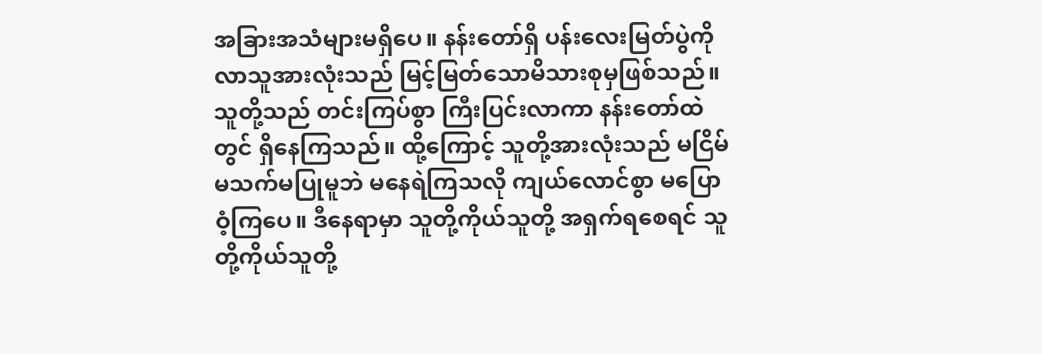အခြားအသံများမရှိပေ။ နန်းတော်ရှိ ပန်းလေးမြတ်ပွဲကို လာသူအားလုံးသည် မြင့်မြတ်သောမိသားစုမှဖြစ်သည်။
သူတို့သည် တင်းကြပ်စွာ ကြီးပြင်းလာကာ နန်းတော်ထဲတွင် ရှိနေကြသည်။ ထို့ကြောင့် သူတို့အားလုံးသည် မငြိမ်မသက်မပြုမူဘဲ မနေရဲကြသလို ကျယ်လောင်စွာ မပြောဝံ့ကြပေ။ ဒီနေရာမှာ သူတို့ကိုယ်သူတို့ အရှက်ရစေရင် သူတို့ကိုယ်သူတို့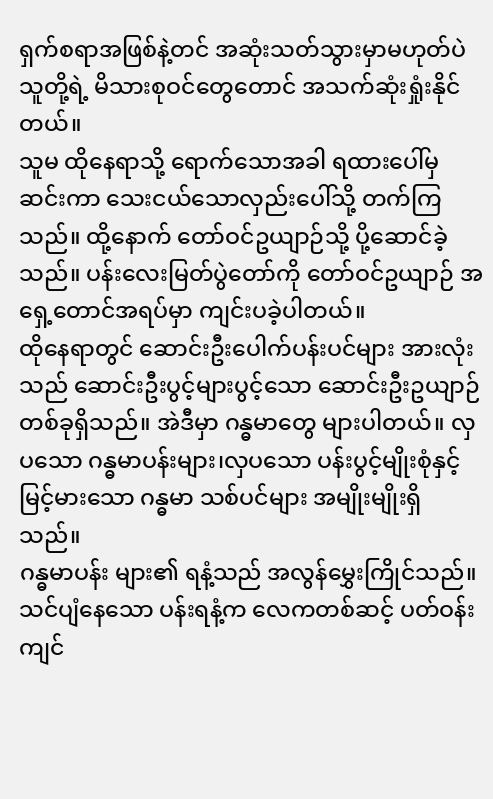ရှက်စရာအဖြစ်နဲ့တင် အဆုံးသတ်သွားမှာမဟုတ်ပဲ သူတို့ရဲ့ မိသားစုဝင်တွေတောင် အသက်ဆုံးရှုံးနိုင်တယ်။
သူမ ထိုနေရာသို့ ရောက်သောအခါ ရထားပေါ်မှဆင်းကာ သေးငယ်သောလှည်းပေါ်သို့ တက်ကြသည်။ ထို့နောက် တော်ဝင်ဥယျာဉ်သို့ ပို့ဆောင်ခဲ့သည်။ ပန်းလေးမြတ်ပွဲတော်ကို တော်ဝင်ဥယျာဉ် အရှေ့တောင်အရပ်မှာ ကျင်းပခဲ့ပါတယ်။
ထိုနေရာတွင် ဆောင်းဦးပေါက်ပန်းပင်များ အားလုံးသည် ဆောင်းဦးပွင့်များပွင့်သော ဆောင်းဦးဥယျာဉ်တစ်ခုရှိသည်။ အဲဒီမှာ ဂန္ဓမာတွေ များပါတယ်။ လှပသော ဂန္ဓမာပန်းများ၊လှပသော ပန်းပွင့်မျိုးစုံနှင့် မြင့်မားသော ဂန္ဓမာ သစ်ပင်များ အမျိုးမျိုးရှိသည်။
ဂန္ဓမာပန်း များ၏ ရနံ့သည် အလွန်မွှေးကြိုင်သည်။ သင်ပျံနေသော ပန်းရနံ့က လေကတစ်ဆင့် ပတ်ဝန်းကျင်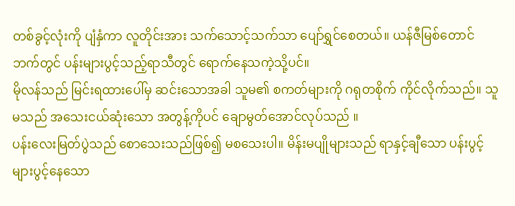တစ်ခွင့်လုံးကို ပျံနှံကာ လူတိုင်းအား သက်သောင့်သက်သာ ပျော်ရွှင်စေတယ်။ ယန်ဇီမြစ်တောင်ဘက်တွင် ပန်းများပွင့်သည့်ရာသီတွင် ရောက်နေသကဲ့သို့ပင်။
မိုလန်သည် မြင်းရထားပေါ်မှ ဆင်းသောအခါ သူမ၏ စကတ်များကို ဂရုတစိုက် ကိုင်လိုက်သည်။ သူမသည် အသေးငယ်ဆုံးသော အတွန့်ကိုပင် ချောမွတ်အောင်လုပ်သည် ။
ပန်းလေးမြတ်ပွဲသည် စောသေးသည်ဖြစ်၍ မစသေးပါ။ မိန်းမပျိုများသည် ရာနှင့်ချီသော ပန်းပွင့်များပွင့်နေသော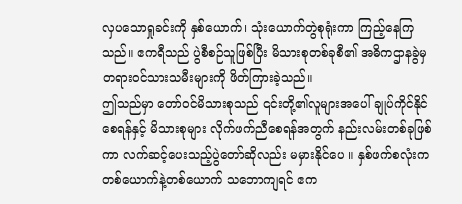လှပသောရှုခင်းကို နှစ်ယောက်၊ သုံးယောက်တွဲစုရုံးကာ ကြည့်နေကြသည်။ ဧကရီသည် ပွဲစီစဉ်သူဖြစ်ပြီး မိသားစုတစ်ခုစီ၏ အဓိကဌာနခွဲမှ တရားဝင်သားသမီးများကို ဖိတ်ကြားခဲ့သည်။
ဤသည်မှာ တော်ဝင်မိသားစုသည် ၎င်းတို့၏လူများအပေါ် ချုပ်ကိုင်နိုင်စေရန်နှင့် မိသားစုများ လိုက်ဖက်ညီစေရန်အတွက် နည်းလမ်းတစ်ခုဖြစ်ကာ လက်ဆင့်ပေးသည့်ပွဲတော်ဆိုလည်း မမှားနိုင်ပေ ။ နှစ်ဖက်စလုံးက တစ်ယောက်နဲ့တစ်ယောက် သဘောကျရင် ဧက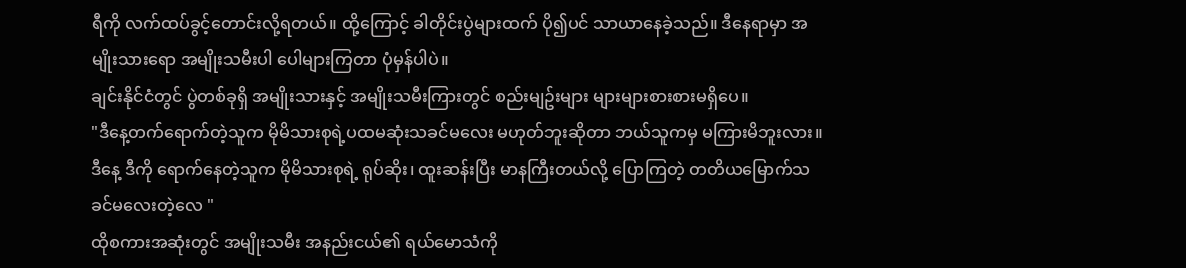ရီကို လက်ထပ်ခွင့်တောင်းလို့ရတယ်။ ထို့ကြောင့် ခါတိုင်းပွဲများထက် ပို၍ပင် သာယာနေခဲ့သည်။ ဒီနေရာမှာ အမျိုးသားရော အမျိုးသမီးပါ ပေါများကြတာ ပုံမှန်ပါပဲ။
ချင်းနိုင်ငံတွင် ပွဲတစ်ခုရှိ အမျိုးသားနှင့် အမျိုးသမီးကြားတွင် စည်းမျဥ်းများ များများစားစားမရှိပေ။
"ဒီနေ့တက်ရောက်တဲ့သူက မိုမိသားစုရဲ့ပထမဆုံးသခင်မလေး မဟုတ်ဘူးဆိုတာ ဘယ်သူကမှ မကြားမိဘူးလား။ ဒီနေ့ ဒီကို ရောက်နေတဲ့သူက မိုမိသားစုရဲ့ ရုပ်ဆိုး၊ ထူးဆန်းပြီး မာနကြီးတယ်လို့ ပြောကြတဲ့ တတိယမြောက်သခင်မလေးတဲ့လေ "
ထိုစကားအဆုံးတွင် အမျိုးသမီး အနည်းငယ်၏ ရယ်မောသံကို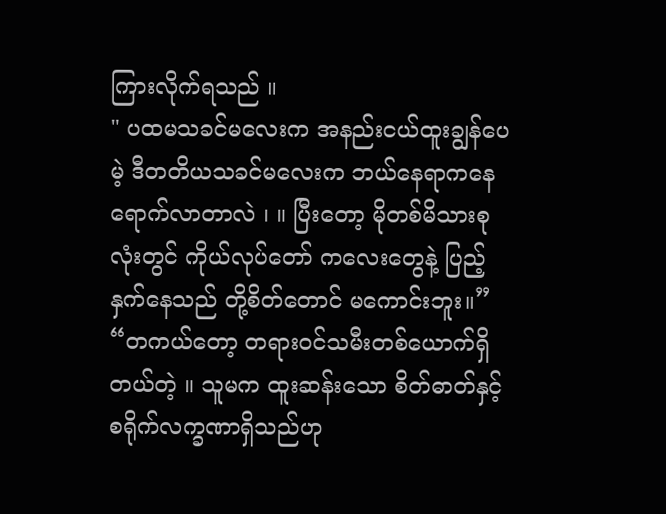ကြားလိုက်ရသည် ။
" ပထမသခင်မလေးက အနည်းငယ်ထူးချွန်ပေမဲ့ ဒီတတိယသခင်မလေးက ဘယ်နေရာကနေ ရောက်လာတာလဲ ၊ ။ ပြီးတော့ မိုတစ်မိသားစုလုံးတွင် ကိုယ်လုပ်တော် ကလေးတွေနဲ့ ပြည့်နှက်နေသည် တို့စိတ်တောင် မကောင်းဘူး။”
“တကယ်တော့ တရားဝင်သမီးတစ်ယောက်ရှိတယ်တဲ့ ။ သူမက ထူးဆန်းသော စိတ်ဓာတ်နှင့် စရိုက်လက္ခဏာရှိသည်ဟု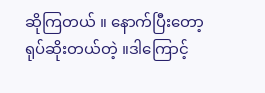ဆိုကြတယ် ။ နောက်ပြီးတော့ ရုပ်ဆိုးတယ်တဲ့ ။ဒါကြောင့်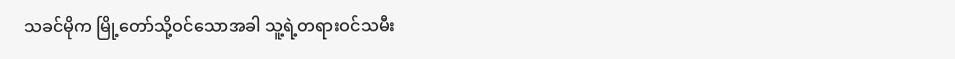သခင်မိုက မြို့တော်သို့ဝင်သောအခါ သူ့ရဲ့တရားဝင်သမီး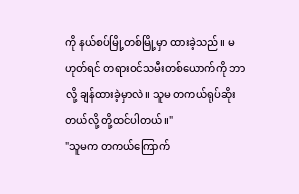ကို နယ်စပ်မြို့တစ်မြို့မှာ ထားခဲ့သည်။ မဟုတ်ရင် တရားဝင်သမီးတစ်ယောက်ကို ဘာလို့ ချန်ထားခဲ့မှာလဲ။ သူမ တကယ်ရုပ်ဆိုးတယ်လို့ တို့ထင်ပါတယ်။"
"သူမက တကယ်ကြောက်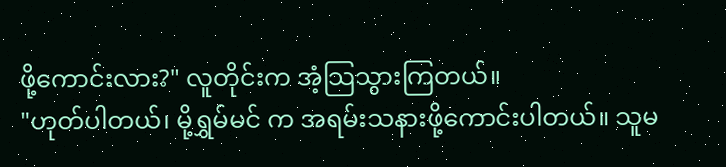ဖို့ကောင်းလား?" လူတိုင်းက အံ့သြသွားကြတယ်။
"ဟုတ်ပါတယ်၊ မို့ရွှမ်မင် က အရမ်းသနားဖို့ကောင်းပါတယ်။ သူမ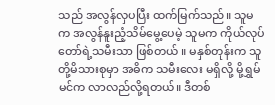သည် အလွန်လှပပြီး ထက်မြက်သည်။ သူမက အလွန်နူးညံ့သိမ်မွေ့ပေမဲ့ သူမက ကိုယ်လုပ်တော်ရဲ့သမီးသာ ဖြစ်တယ် ။ မနှစ်တုန်းက သူတို့မိသားစုမှာ အဓိက သမီးလေး မရှိလို့ မို့ရွှမ်မင်က လာလည်လို့ရတယ်။ ဒီတစ်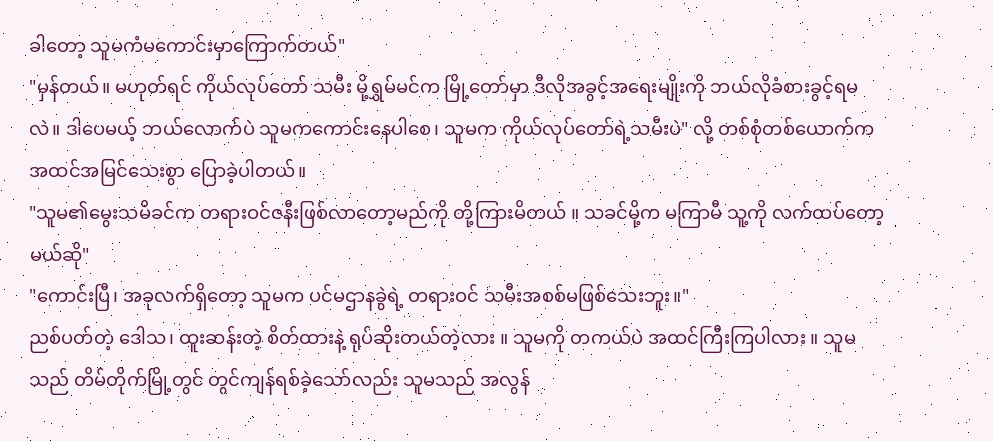ခါတော့ သူမကံမကောင်းမှာကြောက်တယ်"
"မှန်တယ်။ မဟုတ်ရင် ကိုယ်လုပ်တော် သမီး မို့ရွှမ်မင်က မြို့တော်မှာ ဒီလိုအခွင့်အရေးမျိုးကို ဘယ်လိုခံစားခွင့်ရမလဲ။ ဒါပေမယ့် ဘယ်လောက်ပဲ သူမကကောင်းနေပါစေ၊ သူမက ကိုယ်လုပ်တော်ရဲ့သမီးပဲ" လို့ တစ်စုံတစ်ယောက်က အထင်အမြင်သေးစွာ ပြောခဲ့ပါတယ်။
"သူမ၏မွေးသမိခင်က တရားဝင်ဇနီးဖြစ်လာတော့မည်ကို တို့ကြားမိတယ် ။ သခင်မို့က မကြာမီ သူ့ကို လက်ထပ်တော့မယ်ဆို"
"ကောင်းပြီ၊ အခုလက်ရှိတော့ သူမက ပင်မဌာနခွဲရဲ့ တရားဝင် သမီးအစစ်မဖြစ်သေးဘူး။"
ညစ်ပတ်တဲ့ ဒေါသ၊ ထူးဆန်းတဲ့ စိတ်ထားနဲ့ ရုပ်ဆိုးတယ်တဲ့လား ။ သူမကို တကယ်ပဲ အထင်ကြီးကြပါလား ။ သူမသည် တိမ်တိုက်မြို့တွင် တွင်ကျန်ရစ်ခဲ့သော်လည်း သူမသည် အလွန်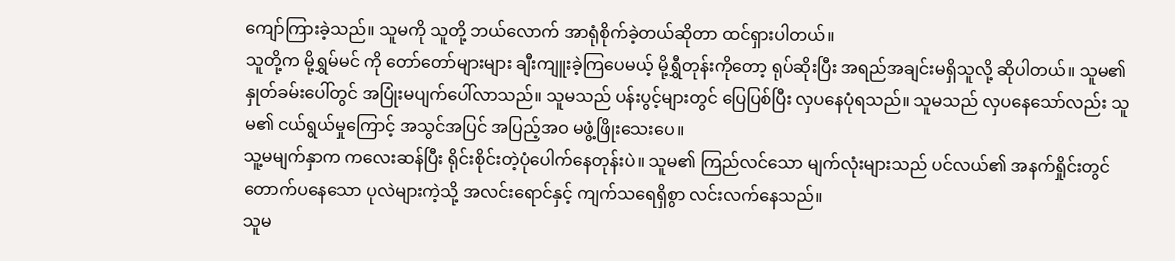ကျော်ကြားခဲ့သည်။ သူမကို သူတို့ ဘယ်လောက် အာရုံစိုက်ခဲ့တယ်ဆိုတာ ထင်ရှားပါတယ်။
သူတို့က မို့ရွှမ်မင် ကို တော်တော်များများ ချီးကျူးခဲ့ကြပေမယ့် မို့ရွှီတုန်းကိုတော့ ရုပ်ဆိုးပြီး အရည်အချင်းမရှိသူလို့ ဆိုပါတယ်။ သူမ၏ နှုတ်ခမ်းပေါ်တွင် အပြုံးမပျက်ပေါ်လာသည်။ သူမသည် ပန်းပွင့်များတွင် ပြေပြစ်ပြီး လှပနေပုံရသည်။ သူမသည် လှပနေသော်လည်း သူမ၏ ငယ်ရွယ်မှုကြောင့် အသွင်အပြင် အပြည့်အဝ မဖွံ့ဖြိုးသေးပေ။
သူ့မမျက်နှာက ကလေးဆန်ပြီး ရိုင်းစိုင်းတဲ့ပုံပေါက်နေတုန်းပဲ။ သူမ၏ ကြည်လင်သော မျက်လုံးများသည် ပင်လယ်၏ အနက်ရှိုင်းတွင် တောက်ပနေသော ပုလဲများကဲ့သို့ အလင်းရောင်နှင့် ကျက်သရေရှိစွာ လင်းလက်နေသည်။
သူမ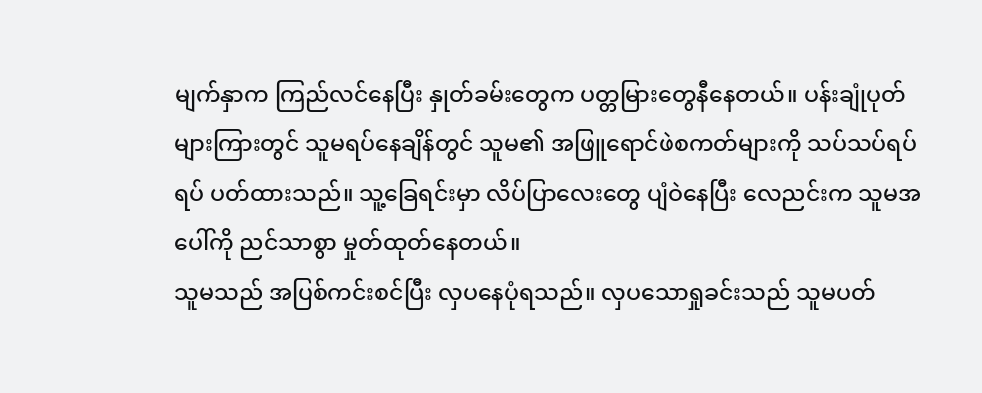မျက်နှာက ကြည်လင်နေပြီး နှုတ်ခမ်းတွေက ပတ္တမြားတွေနီနေတယ်။ ပန်းချုံပုတ်များကြားတွင် သူမရပ်နေချိန်တွင် သူမ၏ အဖြူရောင်ဖဲစကတ်များကို သပ်သပ်ရပ်ရပ် ပတ်ထားသည်။ သူ့ခြေရင်းမှာ လိပ်ပြာလေးတွေ ပျံဝဲနေပြီး လေညင်းက သူမအပေါ်ကို ညင်သာစွာ မှုတ်ထုတ်နေတယ်။
သူမသည် အပြစ်ကင်းစင်ပြီး လှပနေပုံရသည်။ လှပသောရှုခင်းသည် သူမပတ်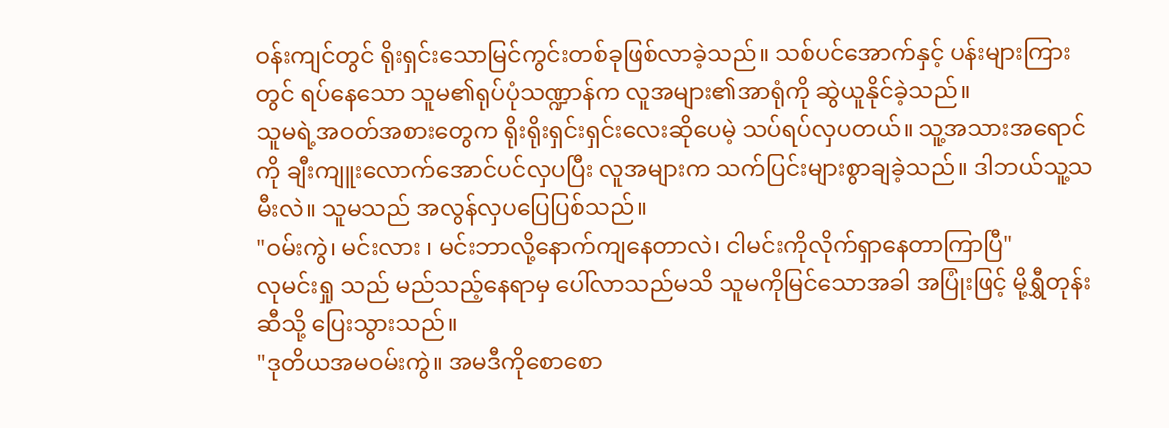ဝန်းကျင်တွင် ရိုးရှင်းသောမြင်ကွင်းတစ်ခုဖြစ်လာခဲ့သည်။ သစ်ပင်အောက်နှင့် ပန်းများကြားတွင် ရပ်နေသော သူမ၏ရုပ်ပုံသဏ္ဍာန်က လူအများ၏အာရုံကို ဆွဲယူနိုင်ခဲ့သည်။
သူမရဲ့အဝတ်အစားတွေက ရိုးရိုးရှင်းရှင်းလေးဆိုပေမဲ့ သပ်ရပ်လှပတယ်။ သူ့အသားအရောင်ကို ချီးကျူးလောက်အောင်ပင်လှပပြီး လူအများက သက်ပြင်းများစွာချခဲ့သည်။ ဒါဘယ်သူ့သမီးလဲ။ သူမသည် အလွန်လှပပြေပြစ်သည်။
"ဝမ်းကွဲ၊ မင်းလား ၊ မင်းဘာလို့နောက်ကျနေတာလဲ၊ ငါမင်းကိုလိုက်ရှာနေတာကြာပြီ"
လုမင်းရှု သည် မည်သည့်နေရာမှ ပေါ်လာသည်မသိ သူမကိုမြင်သောအခါ အပြုံးဖြင့် မို့ရွှီတုန်းဆီသို့ ပြေးသွားသည်။
"ဒုတိယအမဝမ်းကွဲ။ အမဒီကိုစောစော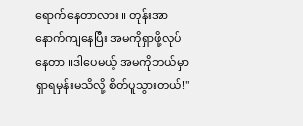ရောက်နေတာလား ။ တုန်းအာ နောက်ကျနေပြီး အမကိုရှာဖို့လုပ်နေတာ ။ဒါပေမယ့် အမကိုဘယ်မှာရှာရမှန်းမသိလို့ စိတ်ပူသွားတယ်!"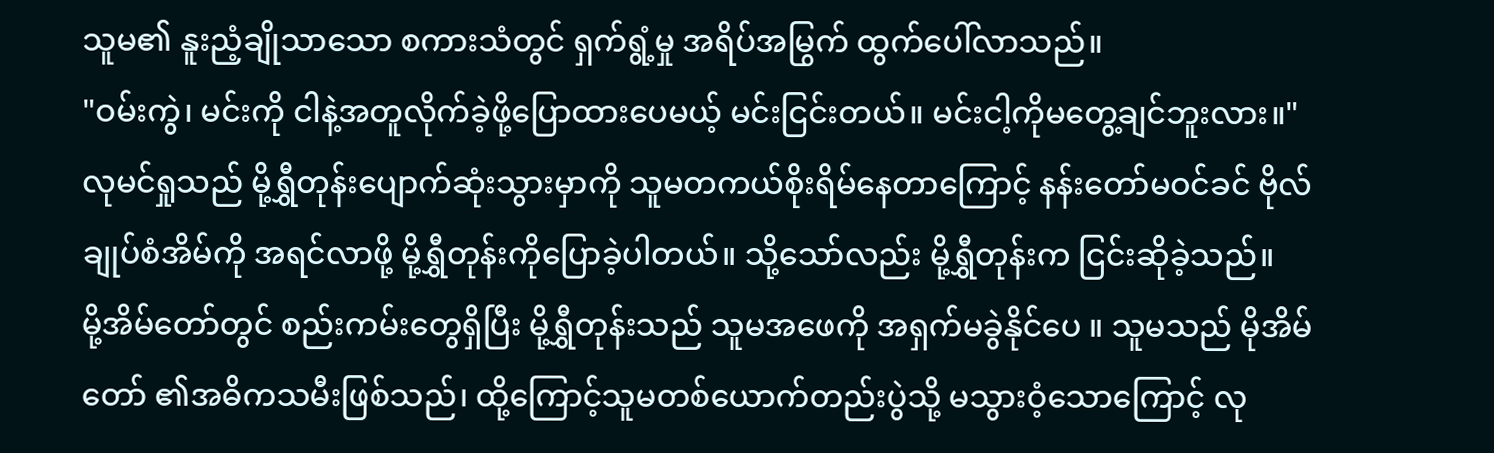သူမ၏ နူးညံ့ချိုသာသော စကားသံတွင် ရှက်ရွံ့မှု အရိပ်အမြွက် ထွက်ပေါ်လာသည်။
"ဝမ်းကွဲ၊ မင်းကို ငါနဲ့အတူလိုက်ခဲ့ဖို့ပြောထားပေမယ့် မင်းငြင်းတယ်။ မင်းငါ့ကိုမတွေ့ချင်ဘူးလား။"
လုမင်ရှုသည် မို့ရွှီတုန်းပျောက်ဆုံးသွားမှာကို သူမတကယ်စိုးရိမ်နေတာကြောင့် နန်းတော်မဝင်ခင် ဗိုလ်ချုပ်စံအိမ်ကို အရင်လာဖို့ မို့ရွှီတုန်းကိုပြောခဲ့ပါတယ်။ သို့သော်လည်း မို့ရွှီတုန်းက ငြင်းဆိုခဲ့သည်။
မို့အိမ်တော်တွင် စည်းကမ်းတွေရှိပြီး မို့ရွှီတုန်းသည် သူမအဖေကို အရှက်မခွဲနိုင်ပေ ။ သူမသည် မိုအိမ်တော် ၏အဓိကသမီးဖြစ်သည်၊ ထို့ကြောင့်သူမတစ်ယောက်တည်းပွဲသို့ မသွားဝံ့သောကြောင့် လု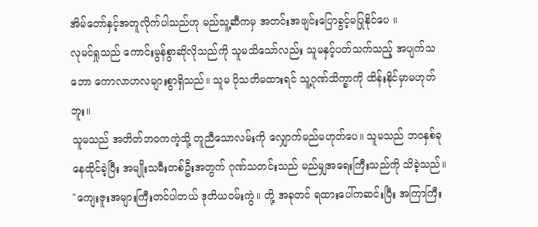အိမ်တော်နှင့်အတူလိုက်ပါသည်ဟု မည်သူ့ဆီကမှ အတင်းအဖျင်းပြောခွင့်မပြုနိုင်ပေ ။
လုမင်ရှုသည် ကောင်းမွန်စွာဆိုလိုသည်ကို သူမသိသော်လည်း သူမနှင့်ပတ်သက်သည့် အပျက်သဘော ကောလာဟလများစွာရှိသည်။ သူမ ပိုသတိမထားရင် သူ့ဂုဏ်သိက္ခာကို ထိန်းနိုင်မှာမဟုတ်ဘူး။
သူမသည် အတိတ်ဘဝကကဲ့သို့ တူညီသောလမ်းကို လျှောက်မည်မဟုတ်ပေ။ သူမသည် ဘဝနှစ်ခုနေထိုင်ခဲ့ပြီး အမျိုးသမီးတစ်ဦးအတွက် ဂုဏ်သတင်းသည် မည်မျှအရေးကြီးသည်ကို သိခဲ့သည်။
"ကျေးဇူးအများကြီးတင်ပါတယ် ဒုတိယဝမ်းကွဲ။ တို့ အခုတင် ရထားပေါ်ကဆင်းပြီး အကြာကြီး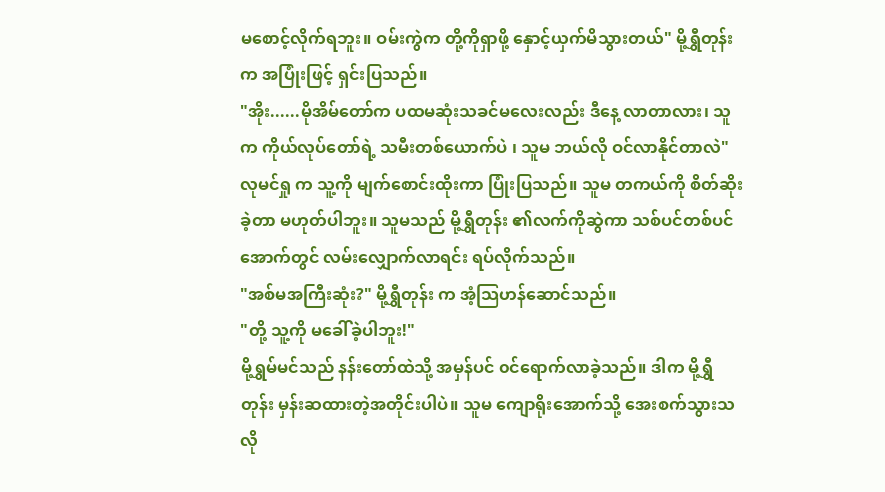မစောင့်လိုက်ရဘူး။ ဝမ်းကွဲက တို့ကိုရှာဖို့ နှောင့်ယှက်မိသွားတယ်" မို့ရွှီတုန်းက အပြုံးဖြင့် ရှင်းပြသည်။
"အိုး......မိုအိမ်တော်က ပထမဆုံးသခင်မလေးလည်း ဒီနေ့ လာတာလား၊ သူက ကိုယ်လုပ်တော်ရဲ့ သမီးတစ်ယောက်ပဲ ၊ သူမ ဘယ်လို ဝင်လာနိုင်တာလဲ"
လုမင်ရှု က သူ့ကို မျက်စောင်းထိုးကာ ပြုံးပြသည်။ သူမ တကယ်ကို စိတ်ဆိုးခဲ့တာ မဟုတ်ပါဘူး။ သူမသည် မို့ရွှီတုန်း ၏လက်ကိုဆွဲကာ သစ်ပင်တစ်ပင်အောက်တွင် လမ်းလျှောက်လာရင်း ရပ်လိုက်သည်။
"အစ်မအကြီးဆုံး?" မို့ရွှီတုန်း က အံ့သြဟန်ဆောင်သည်။
"တို့ သူ့ကို မခေါ်ခဲ့ပါဘူး!"
မို့ရွှမ်မင်သည် နန်းတော်ထဲသို့ အမှန်ပင် ၀င်ရောက်လာခဲ့သည်။ ဒါက မို့ရွှီတုန်း မှန်းဆထားတဲ့အတိုင်းပါပဲ။ သူမ ကျောရိုးအောက်သို့ အေးစက်သွားသလို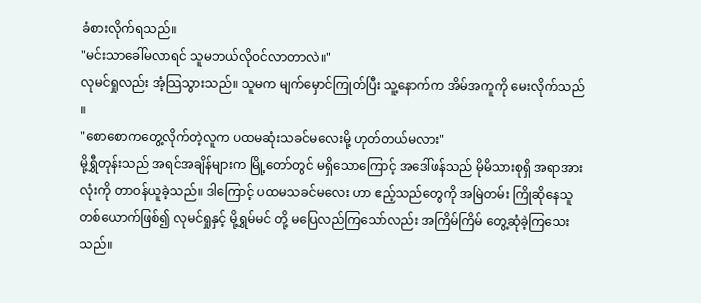ခံစားလိုက်ရသည်။
"မင်းသာခေါ်မလာရင် သူမဘယ်လိုဝင်လာတာလဲ။"
လုမင်ရှုလည်း အံ့သြသွားသည်။ သူမက မျက်မှောင်ကြုတ်ပြီး သူ့နောက်က အိမ်အကူကို မေးလိုက်သည် ။
"စောစောကတွေ့လိုက်တဲ့လူက ပထမဆုံးသခင်မလေးမို့ ဟုတ်တယ်မလား"
မို့ရွှီတုန်းသည် အရင်အချိန်များက မြို့တော်တွင် မရှိသောကြောင့် အဒေါ်ဖန်သည် မိုမိသားစုရှိ အရာအားလုံးကို တာဝန်ယူခဲ့သည်။ ဒါကြောင့် ပထမသခင်မလေး ဟာ ဧည့်သည်တွေကို အမြဲတမ်း ကြိုဆိုနေသူတစ်ယောက်ဖြစ်၍ လုမင်ရှုနှင့် မို့ရွှမ်မင် တို့ မပြေလည်ကြသော်လည်း အကြိမ်ကြိမ် တွေ့ဆုံခဲ့ကြသေးသည်။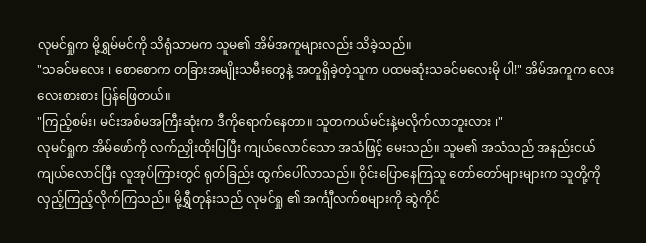လုမင်ရှုက မို့ရွှမ်မင်ကို သိရုံသာမက သူမ၏ အိမ်အကူများလည်း သိခဲ့သည်။
"သခင်မလေး ၊ စောစောက တခြားအမျိုးသမီးတွေနဲ့ အတူရှိခဲ့တဲ့သူက ပထမဆုံးသခင်မလေးမို ပါ!" အိမ်အကူက လေးလေးစားစား ပြန်ဖြေတယ်။
"ကြည့်စမ်း၊ မင်းအစ်မအကြီးဆုံးက ဒီကိုရောက်နေတာ။ သူတကယ်မင်းနဲ့မလိုက်လာဘူးလား ၊"
လုမင်ရှုက အိမ်ဖော်ကို လက်ညှိုးထိုးပြပြီး ကျယ်လောင်သော အသံဖြင့် မေးသည်။ သူမ၏ အသံသည် အနည်းငယ် ကျယ်လောင်ပြီး လူအုပ်ကြားတွင် ရုတ်ခြည်း ထွက်ပေါ်လာသည်။ ဝိုင်းပြောနေကြသူ တော်တော်များများက သူတို့ကို လှည့်ကြည့်လိုက်ကြသည်။ မို့ရွှီတုန်းသည် လုမင်ရှု ၏ အင်္ကျီလက်စများကို ဆွဲကိုင်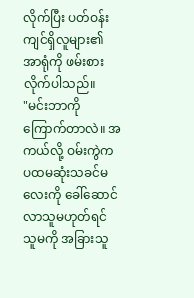လိုက်ပြီး ပတ်ဝန်းကျင်ရှိလူများ၏ အာရုံကို ဖမ်းစားလိုက်ပါသည်။
"မင်းဘာကိုကြောက်တာလဲ။ အကယ်လို့ ဝမ်းကွဲက ပထမဆုံးသခင်မလေးကို ခေါ်ဆောင်လာသူမဟုတ်ရင် သူမကို အခြားသူ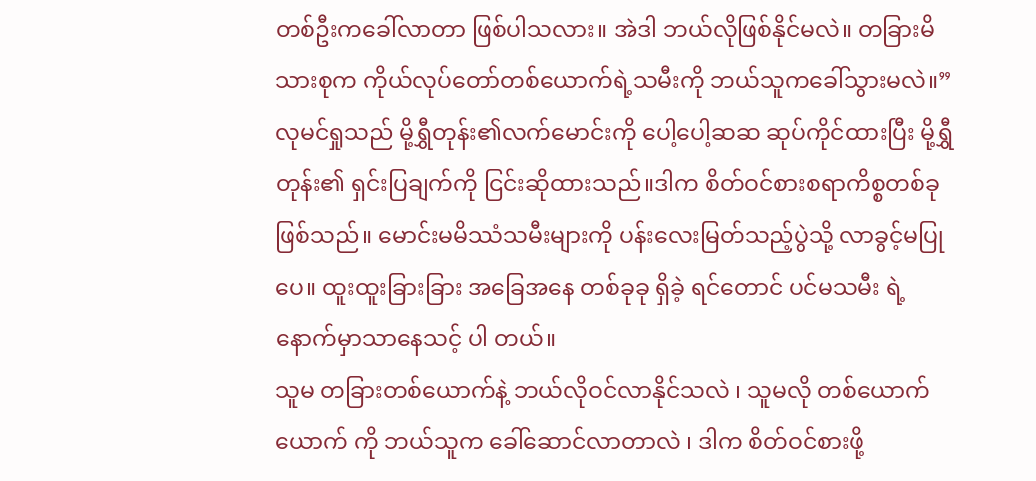တစ်ဦးကခေါ်လာတာ ဖြစ်ပါသလား။ အဲဒါ ဘယ်လိုဖြစ်နိုင်မလဲ။ တခြားမိသားစုက ကိုယ်လုပ်တော်တစ်ယောက်ရဲ့သမီးကို ဘယ်သူကခေါ်သွားမလဲ။”
လုမင်ရှုသည် မို့ရွှီတုန်း၏လက်မောင်းကို ပေါ့ပေါ့ဆဆ ဆုပ်ကိုင်ထားပြီး မို့ရွှီတုန်း၏ ရှင်းပြချက်ကို ငြင်းဆိုထားသည်။ဒါက စိတ်ဝင်စားစရာကိစ္စတစ်ခုဖြစ်သည်။ မောင်းမမိဿံသမီးများကို ပန်းလေးမြတ်သည့်ပွဲသို့ လာခွင့်မပြုပေ။ ထူးထူးခြားခြား အခြေအနေ တစ်ခုခု ရှိခဲ့ ရင်တောင် ပင်မသမီး ရဲ့ နောက်မှာသာနေသင့် ပါ တယ်။
သူမ တခြားတစ်ယောက်နဲ့ ဘယ်လိုဝင်လာနိုင်သလဲ ၊ သူမလို တစ်ယောက်ယောက် ကို ဘယ်သူက ခေါ်ဆောင်လာတာလဲ ၊ ဒါက စိတ်ဝင်စားဖို့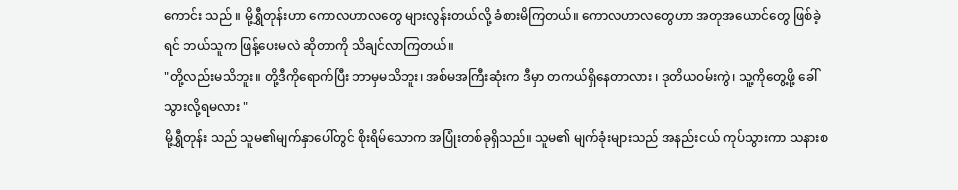ကောင်း သည် ။ မို့ရွှီတုန်းဟာ ကောလဟာလတွေ များလွန်းတယ်လို့ ခံစားမိကြတယ်။ ကောလဟာလတွေဟာ အတုအယောင်တွေ ဖြစ်ခဲ့ရင် ဘယ်သူက ဖြန့်ပေးမလဲ ဆိုတာကို သိချင်လာကြတယ်။
"တို့လည်းမသိဘူး။ တို့ဒီကိုရောက်ပြီး ဘာမှမသိဘူး၊ အစ်မအကြီးဆုံးက ဒီမှာ တကယ်ရှိနေတာလား ၊ ဒုတိယဝမ်းကွဲ၊ သူ့ကိုတွေ့ဖို့ ခေါ်သွားလို့ရမလား "
မို့ရွှီတုန်း သည် သူမ၏မျက်နှာပေါ်တွင် စိုးရိမ်သောက အပြုံးတစ်ခုရှိသည်။ သူမ၏ မျက်ခုံးများသည် အနည်းငယ် ကုပ်သွားကာ သနားစ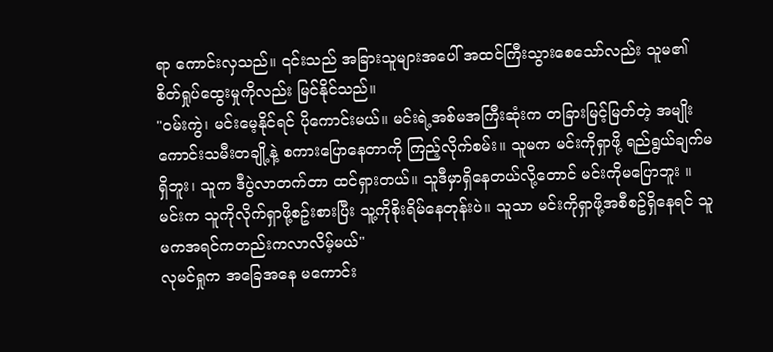ရာ ကောင်းလှသည်။ ၎င်းသည် အခြားသူများအပေါ် အထင်ကြီးသွားစေသော်လည်း သူမ၏ စိတ်ရှုပ်ထွေးမှုကိုလည်း မြင်နိုင်သည်။
"ဝမ်းကွဲ၊ မင်းမေ့နိုင်ရင် ပိုကောင်းမယ်။ မင်းရဲ့အစ်မအကြီးဆုံးက တခြားမြင့်မြတ်တဲ့ အမျိုးကောင်းသမီးတချို့နဲ့ စကားပြောနေတာကို ကြည့်လိုက်စမ်း။ သူမက မင်းကိုရှာဖို့ ရည်ရွယ်ချက်မရှိဘူး၊ သူက ဒီပွဲလာတက်တာ ထင်ရှားတယ်။ သူဒီမှာရှိနေတယ်လို့တောင် မင်းကိုမပြောဘူး ။ မင်းက သူကိုလိုက်ရှာဖို့စဥ်းစားပြီး သူ့ကိုစိုးရိမ်နေတုန်းပဲ။ သူသာ မင်းကိုရှာဖို့အစီစဥ်ရှိနေရင် သူမကအရင်ကတည်းကလာလိမ့်မယ်"
လုမင်ရှုက အခြေအနေ မကောင်း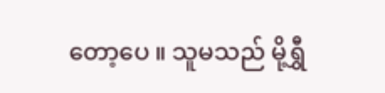တော့ပေ ။ သူမသည် မို့ရွှီ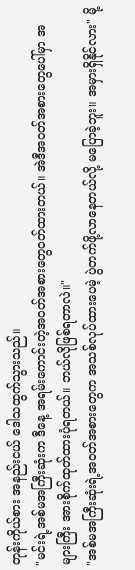တုန်းကိုယ်စား အနည်းငယ် ဒေါသထွက်သွားသည်။
"မင်းရဲ့အစ်မအကြီးဆုံးက ဒီနေ့ အရမ်းကောင်းတဲ့အဝတ်အစားတွေဝတ်ထားတယ်။ အဲဒီအဝတ်အစားတွေပေါ်မှာ အများကြီး အားစိုက်ထုတ်ထားပုံရတယ်။ ဘယ်လိုဖြစ်ရတာလဲ။"
"အစ်မအကြီးဆုံးရဲ့အဝတ်အစားတွေက အသစ်လုပ်ထားပေမဲ့ ပွဲတက်ဖို့လာနေတယ်လို့ မပြောခဲ့ဘူး။ အမှားရှိနိုင်လား" မို့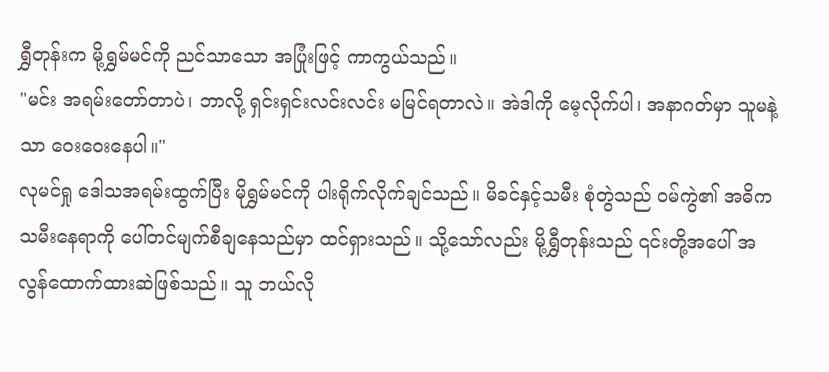ရွှီတုန်းက မို့ရွှမ်မင်ကို ညင်သာသော အပြုံးဖြင့် ကာကွယ်သည်။
"မင်း အရမ်းတော်တာပဲ၊ ဘာလို့ ရှင်းရှင်းလင်းလင်း မမြင်ရတာလဲ။ အဲဒါကို မေ့လိုက်ပါ၊ အနာဂတ်မှာ သူမနဲ့သာ ဝေးဝေးနေပါ။"
လုမင်ရှု ဒေါသအရမ်းထွက်ပြီး မိုရွှမ်မင်ကို ပါးရိုက်လိုက်ချင်သည်။ မိခင်နှင့်သမီး စုံတွဲသည် ဝမ်ကွဲ၏ အဓိက သမီးနေရာကို ပေါ်တင်မျက်စီချနေသည်မှာ ထင်ရှားသည်။ သို့သော်လည်း မို့ရွှီတုန်းသည် ၎င်းတို့အပေါ် အလွန်ထောက်ထားဆဲဖြစ်သည်။ သူ ဘယ်လို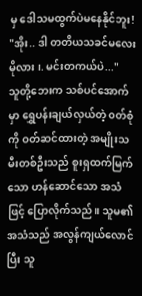မှ ဒေါသမထွက်ပဲမနေနိုင်ဘူး!
"အိုး.. ဒါ တတိယသခင်မလေး မိုလား ၊. မင်းတကယ်ပဲ..."
သူတို့ဘေးက သစ်ပင်အောက်မှာ ရွှေပန်းချယ်လှယ်တဲ့ ၀တ်စုံကို ဝတ်ဆင်ထားတဲ့ အမျိုးသမီးတစ်ဦးသည် စူးရှထက်မြက်သော ဟန်ဆောင်သော အသံဖြင့် ပြောလိုက်သည်။ သူမ၏ အသံသည် အလွန်ကျယ်လောင်ပြီး သူ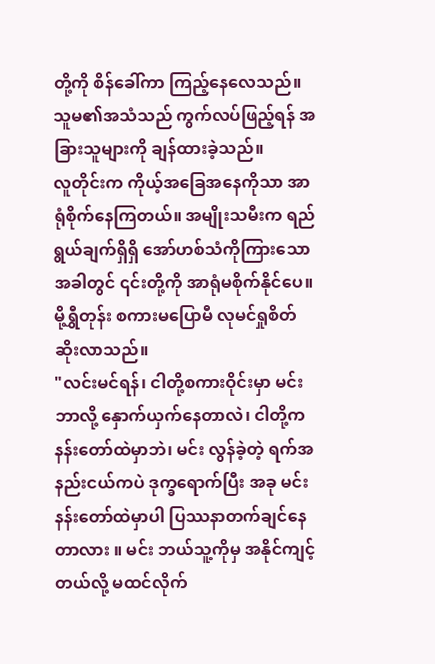တို့ကို စိန်ခေါ်ကာ ကြည့်နေလေသည်။ သူမ၏အသံသည် ကွက်လပ်ဖြည့်ရန် အခြားသူများကို ချန်ထားခဲ့သည်။
လူတိုင်းက ကိုယ့်အခြေအနေကိုသာ အာရုံစိုက်နေကြတယ်။ အမျိုးသမီးက ရည်ရွယ်ချက်ရှိရှိ အော်ဟစ်သံကိုကြားသောအခါတွင် ၎င်းတို့ကို အာရုံမစိုက်နိုင်ပေ။
မို့ရွှီတုန်း စကားမပြောမီ လုမင်ရှုစိတ်ဆိုးလာသည်။
"လင်းမင်ရန်၊ ငါတို့စကားဝိုင်းမှာ မင်းဘာလို့ နှောက်ယှက်နေတာလဲ၊ ငါတို့က နန်းတော်ထဲမှာဘဲ၊ မင်း လွန်ခဲ့တဲ့ ရက်အနည်းငယ်ကပဲ ဒုက္ခရောက်ပြီး အခု မင်း နန်းတော်ထဲမှာပါ ပြဿနာတက်ချင်နေတာလား ။ မင်း ဘယ်သူ့ကိုမှ အနိုင်ကျင့်တယ်လို့ မထင်လိုက်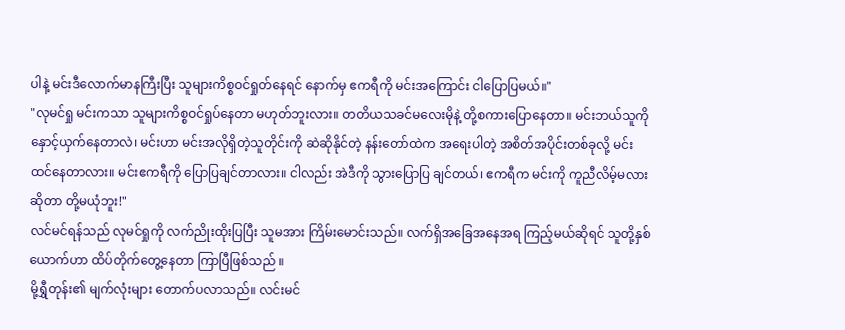ပါနဲ့ မင်းဒီလောက်မာနကြီးပြီး သူများကိစ္စဝင်ရှုတ်နေရင် နောက်မှ ဧကရီကို မင်းအကြောင်း ငါပြောပြမယ်။"
"လုမင်ရှု မင်းကသာ သူများကိစ္စဝင်ရှုပ်နေတာ မဟုတ်ဘူးလား။ တတိယသခင်မလေးမိုနဲ့ တို့စကားပြောနေတာ။ မင်းဘယ်သူကို နှောင့်ယှက်နေတာလဲ၊ မင်းဟာ မင်းအလိုရှိတဲ့သူတိုင်းကို ဆဲဆိုနိုင်တဲ့ နန်းတော်ထဲက အရေးပါတဲ့ အစိတ်အပိုင်းတစ်ခုလို့ မင်းထင်နေတာလား။ မင်းဧကရီကို ပြောပြချင်တာလား။ ငါလည်း အဲဒီကို သွားပြောပြ ချင်တယ်၊ ဧကရီက မင်းကို ကူညီလိမ့်မလားဆိုတာ တို့မယုံဘူး!"
လင်မင်ရန်သည် လုမင်ရှုကို လက်ညိုးထိုးပြပြီး သူမအား ကြိမ်းမောင်းသည်။ လက်ရှိအခြေအနေအရ ကြည့်မယ်ဆိုရင် သူတို့နှစ်ယောက်ဟာ ထိပ်တိုက်တွေ့နေတာ ကြာပြီဖြစ်သည် ။
မို့ရွှီတုန်း၏ မျက်လုံးများ တောက်ပလာသည်။ လင်းမင်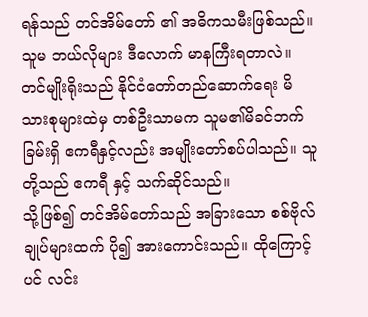ရန်သည် တင်အိမ်တော် ၏ အဓိကသမီးဖြစ်သည်။ သူမ ဘယ်လိုများ ဒီလောက် မာနကြီးရတာလဲ။ တင်မျိုးရိုးသည် နိုင်ငံတော်တည်ဆောက်ရေး မိသားစုများထဲမှ တစ်ဦးသာမက သူမ၏မိခင်ဘက်ခြမ်းရှိ ဧကရီနှင့်လည်း အမျိုးတော်စပ်ပါသည်။ သူတို့သည် ဧကရီ နှင့် သက်ဆိုင်သည်။
သို့ဖြစ်၍ တင်အိမ်တော်သည် အခြားသော စစ်ဗိုလ်ချုပ်များထက် ပို၍ အားကောင်းသည်။ ထိုကြောင့်ပင် လင်း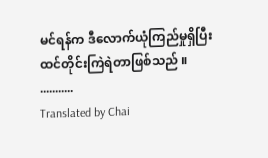မင်ရန်က ဒီလောက်ယုံကြည်မှုရှိပြီး ထင်တိုင်းကြဲရဲတာဖြစ်သည် ။
...........
Translated by Chai